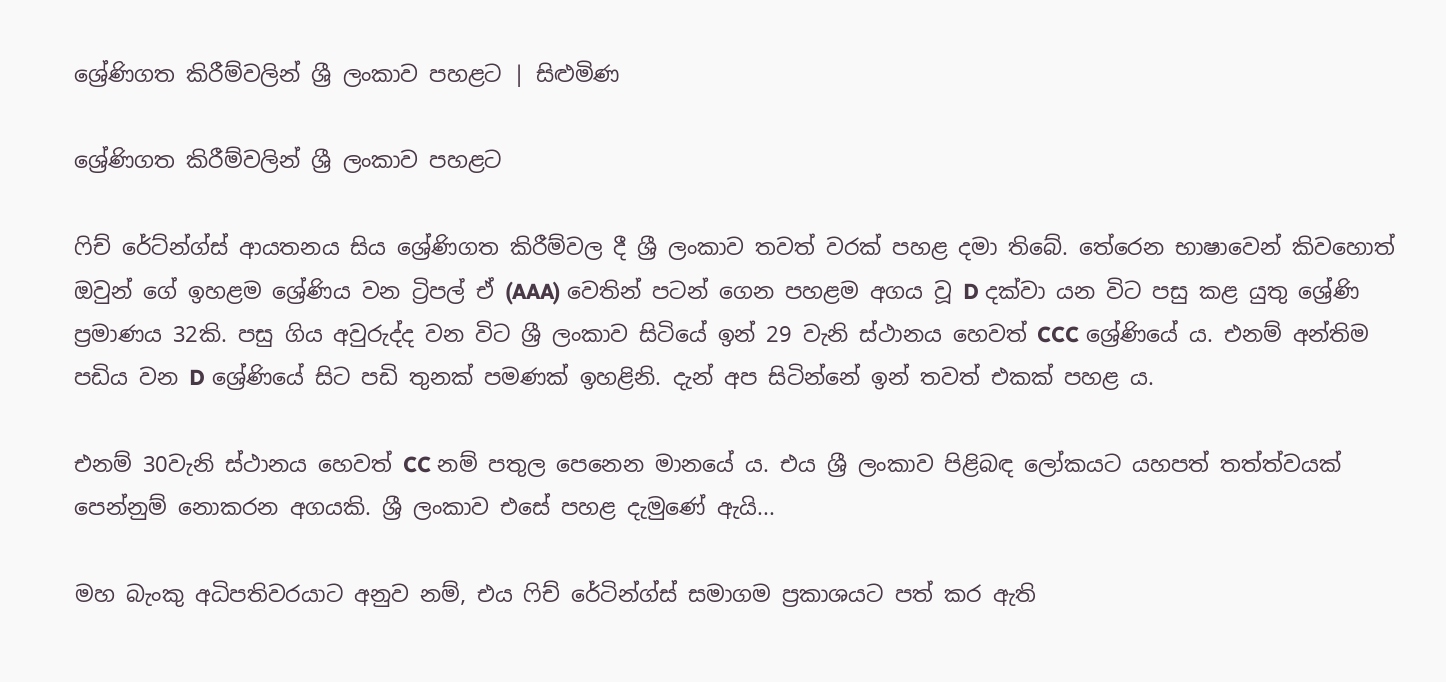ශ්‍රේණිගත කිරීම්වලින් ශ්‍රී ලංකාව පහළට | සිළුමිණ

ශ්‍රේණිගත කිරීම්වලින් ශ්‍රී ලංකාව පහළට

ෆිච් රේට්න්ග්ස් ආයතනය සිය ශ්‍රේණිගත කිරීම්වල දී ශ්‍රී ලංකාව තවත් වරක් පහළ දමා තිබේ. තේරෙන භාෂාවෙන් කිවහොත් ඔවුන් ගේ ඉහළම ශ්‍රේණිය වන ට්‍රිපල් ඒ (AAA) වෙතින් පටන් ගෙන පහළම අගය වූ D දක්වා යන විට පසු කළ යුතු ශ්‍රේණි ප්‍රමාණය 32කි. පසු ගිය අවුරුද්ද වන විට ශ්‍රී ලංකාව සිටියේ ඉන් 29 වැනි ස්ථානය හෙවත් CCC ශ්‍රේණියේ ය. එනම් අන්තිම පඩිය වන D ශ්‍රේණියේ සිට පඩි තුනක් පමණක් ඉහළිනි. දැන් අප සිටින්නේ ඉන් තවත් එකක් පහළ ය.

එනම් 30වැනි ස්ථානය හෙවත් CC නම් පතුල පෙනෙන මානයේ ය. එය ශ්‍රී ලංකාව පිළිබඳ ලෝකයට යහපත් තත්ත්වයක් පෙන්නුම් නොකරන අගයකි. ශ්‍රී ලංකාව එසේ පහළ දැමුණේ ඇයි...

මහ බැංකු අධිපතිවරයාට අනුව නම්, එය ෆිච් රේටින්ග්ස් සමාගම ප්‍රකාශයට පත් කර ඇති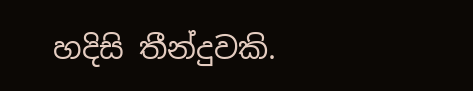හදිසි තීන්දුවකි.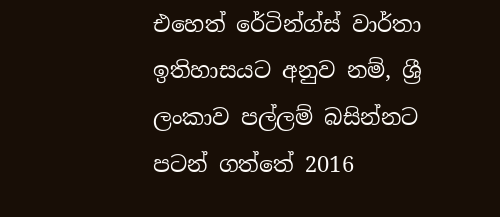එහෙත් රේටින්ග්ස් වාර්තා ඉතිහාසයට අනුව නම්, ශ්‍රී ලංකාව පල්ලම් බසින්නට පටන් ගත්තේ 2016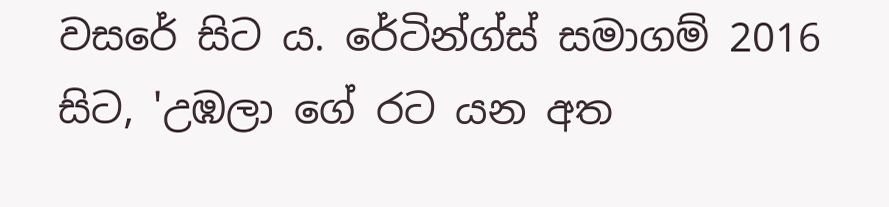වසරේ සිට ය. රේටින්ග්ස් සමාගම් 2016 සිට, 'උඹලා ගේ රට යන අත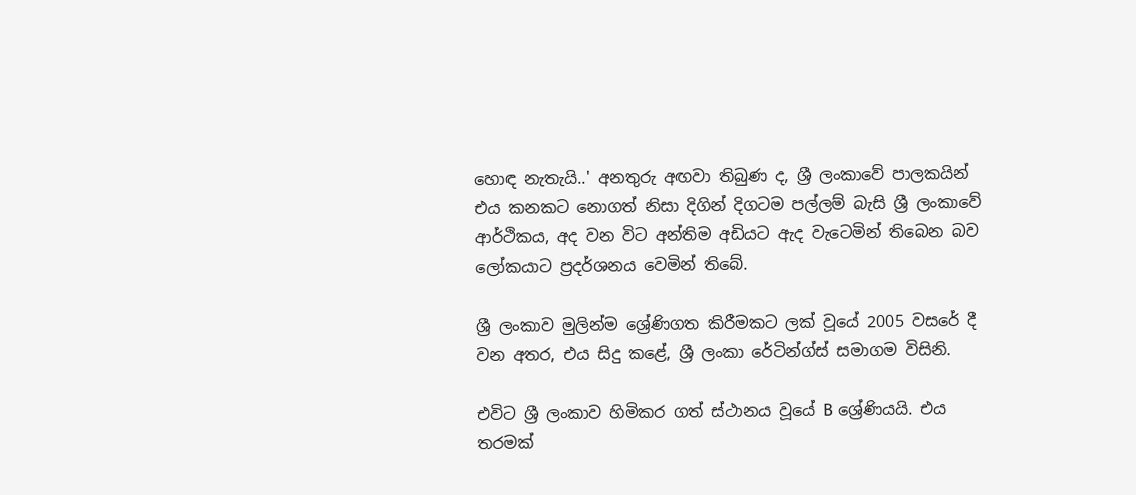හොඳ නැතැයි..' අනතුරු අඟවා තිබුණ ද, ශ්‍රී ලංකාවේ පාලකයින් එය කනකට නොගත් නිසා දිගින් දිගටම පල්ලම් බැසි ශ්‍රී ලංකාවේ ආර්ථිකය, අද වන විට අන්තිම අඩියට ඇද වැටෙමින් තිබෙන බව ලෝකයාට ප්‍රදර්ශනය වෙමින් තිබේ.

ශ්‍රී ලංකාව මුලින්ම ශ්‍රේණිගත කිරීමකට ලක් වූයේ 2005 වසරේ දී වන අතර, එය සිදු කළේ, ශ්‍රී ලංකා රේටින්ග්ස් සමාගම විසිනි.

එවිට ශ්‍රී ලංකාව හිමිකර ගත් ස්ථානය වූයේ B ශ්‍රේණියයි. එය තරමක්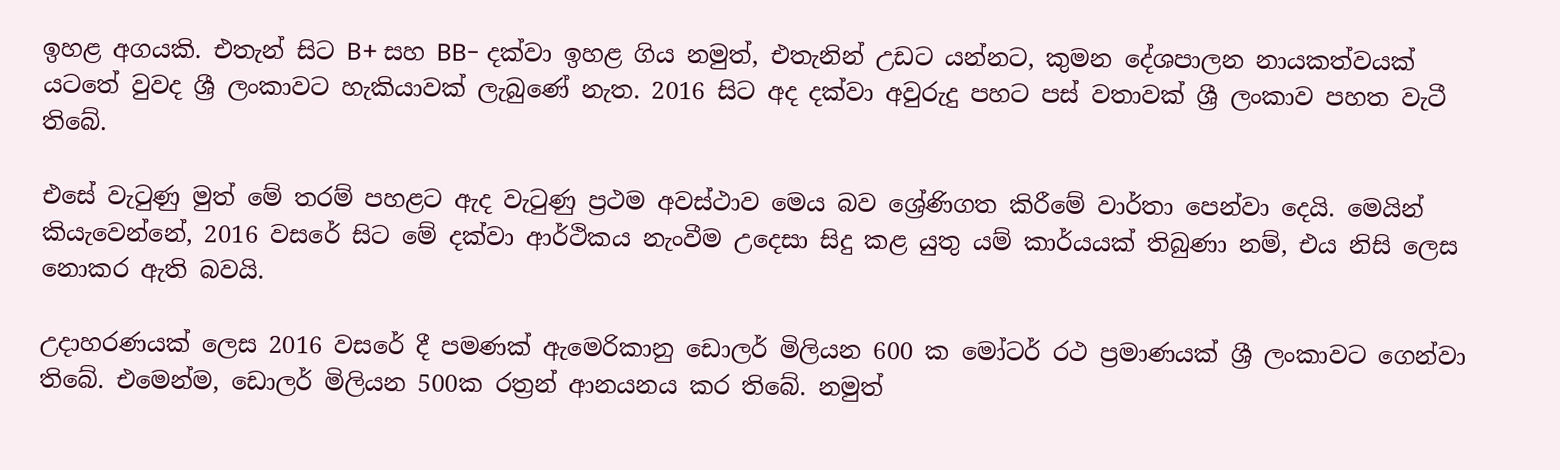ඉහළ අගයකි. එතැන් සිට B+ සහ BB- දක්වා ඉහළ ගිය නමුත්, එතැනින් උඩට යන්නට, කුමන දේශපාලන නායකත්වයක් යටතේ වුවද ශ්‍රී ලංකාවට හැකියාවක් ලැබුණේ නැත. 2016 සිට අද දක්වා අවුරුදු පහට පස් වතාවක් ශ්‍රී ලංකාව පහත වැටී තිබේ.

එසේ වැටුණු මුත් මේ තරම් පහළට ඇද වැටුණු ප්‍රථම අවස්ථාව මෙය බව ශ්‍රේණිගත කිරීමේ වාර්තා පෙන්වා දෙයි. මෙයින් කියැවෙන්නේ, 2016 වසරේ සිට මේ දක්වා ආර්ථිකය නැංවීම උදෙසා සිදු කළ යුතු යම් කාර්යයක් තිබුණා නම්, එය නිසි ලෙස නොකර ඇති බවයි.

උදාහරණයක් ලෙස 2016 වසරේ දී පමණක් ඇමෙරිකානු ඩොලර් මිලියන 600 ක මෝටර් රථ ප්‍රමාණයක් ශ්‍රී ලංකාවට ගෙන්වා තිබේ. එමෙන්ම, ඩොලර් මිලියන 500ක රත්‍රන් ආනයනය කර තිබේ. නමුත්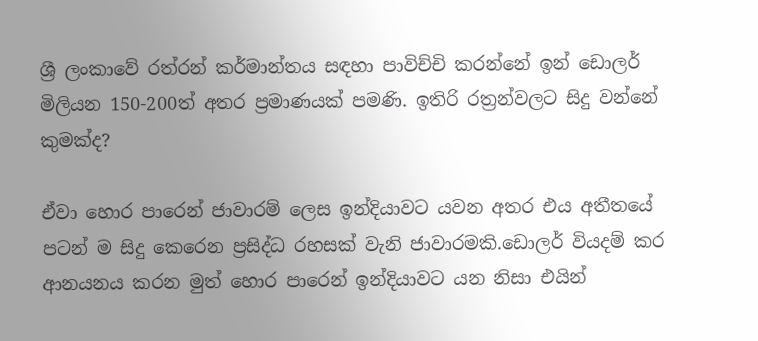ශ්‍රී ලංකාවේ රත්රන් කර්මාන්තය සඳහා පාවිච්චි කරන්නේ ඉන් ඩොලර් මිලියන 150-200ත් අතර ප්‍රමාණයක් පමණි. ඉතිරි රත්‍රන්වලට සිදු වන්නේ කුමක්ද?

ඒවා හොර පාරෙන් ජාවාරම් ලෙස ඉන්දියාවට යවන අතර එය අතීතයේ පටන් ම සිදු කෙරෙන ප්‍රසිද්ධ රහසක් වැනි ජාවාරමකි.ඩොලර් වියදම් කර ආනයනය කරන මුත් හොර පාරෙන් ඉන්දියාවට යන නිසා එයින්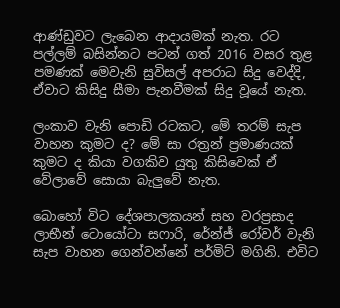ආණ්ඩුවට ලැබෙන ආදායමක් නැත. රට පල්ලම් බසින්නට පටන් ගත් 2016 වසර තුළ පමණක් මෙවැනි සුවිසල් අපරාධ සිදු වෙද්දි, ඒවාට කිසිදු සීමා පැනවීමක් සිදු වූයේ නැත.

ලංකාව වැනි පොඩි රටකට, මේ තරම් සැප වාහන කුමට ද? මේ සා රත්‍රන් ප්‍රමාණයක් කුමට ද කියා වගකිව යුතු කිසිවෙක් ඒ වේලාවේ සොයා බැලුවේ නැත.

බොහෝ විට දේශපාලකයන් සහ වරප්‍රසාද ලාභීන් ටොයෝටා සෆාරි, රේන්ජ් රෝවර් වැනි සැප වාහන ගෙන්වන්නේ පර්මිට් මගිනි. එවිට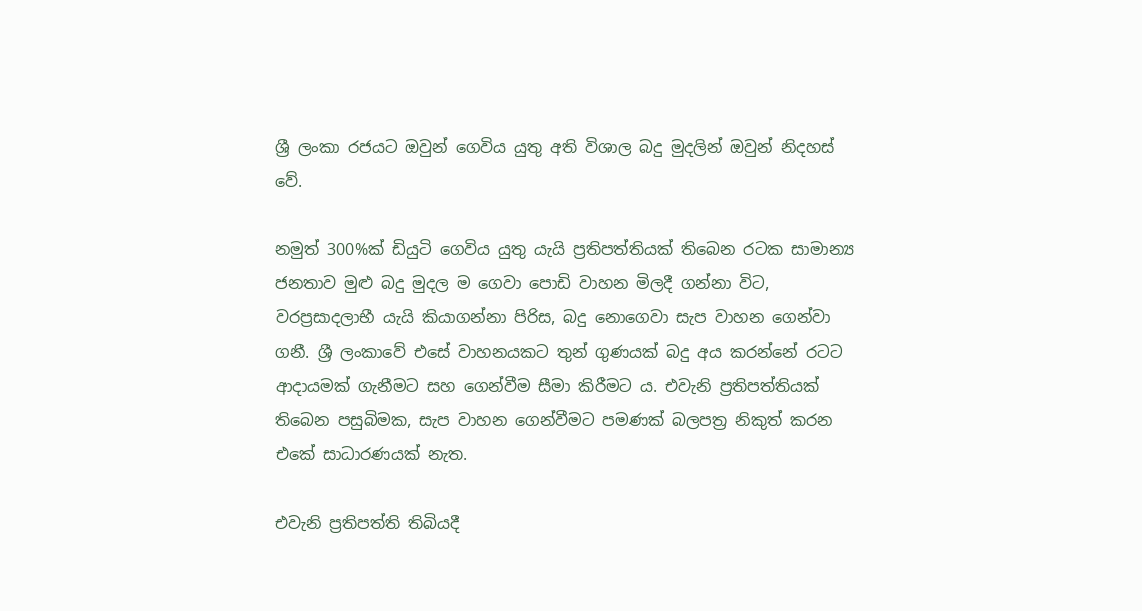ශ්‍රී ලංකා රජයට ඔවුන් ගෙවිය යුතු අති විශාල බදු මුදලින් ඔවුන් නිදහස් වේ.

නමුත් 300%ක් ඩියුටි ගෙවිය යුතු යැයි ප්‍රතිපත්තියක් තිබෙන රටක සාමාන්‍ය ජනතාව මුළු බදු මුදල ම ගෙවා පොඩි වාහන මිලදී ගන්නා විට, වරප්‍රසාදලාභී යැයි කියාගන්නා පිරිස, බදු නොගෙවා සැප වාහන ගෙන්වා ගනී. ශ්‍රී ලංකාවේ එසේ වාහනයකට තුන් ගුණයක් බදු අය කරන්නේ රටට ආදායමක් ගැනීමට සහ ගෙන්වීම සීමා කිරීමට ය. එවැනි ප්‍රතිපත්තියක් තිබෙන පසුබිමක, සැප වාහන ගෙන්වීමට පමණක් බලපත්‍ර නිකුත් කරන එකේ සාධාරණයක් නැත.

එවැනි ප්‍රතිපත්ති තිබියදී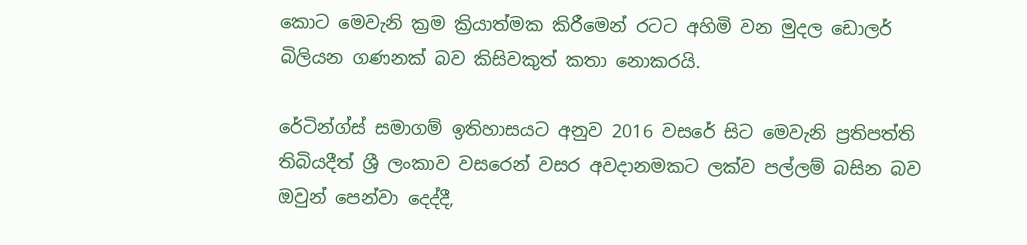කොට මෙවැනි ක්‍රම ක්‍රියාත්මක කිරීමෙන් රටට අහිමි වන මුදල ඩොලර් බිලියන ගණනක් බව කිසිවකුත් කතා නොකරයි.

රේටින්ග්ස් සමාගම් ඉතිහාසයට අනුව 2016 වසරේ සිට මෙවැනි ප්‍රතිපත්ති තිබියදීත් ශ්‍රී ලංකාව වසරෙන් වසර අවදානමකට ලක්ව පල්ලම් බසින බව ඔවුන් පෙන්වා දෙද්දී,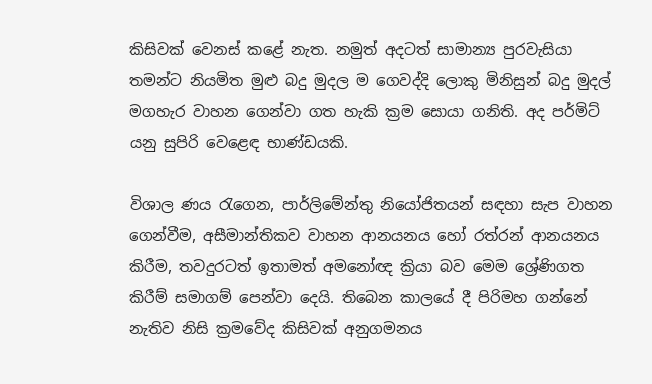කිසිවක් වෙනස් කළේ නැත. නමුත් අදටත් සාමාන්‍ය පුරවැසියා තමන්ට නියමිත මුළු බදු මුදල ම ගෙවද්දි ලොකු මිනිසුන් බදු මුදල් මගහැර වාහන ගෙන්වා ගත හැකි ක්‍රම සොයා ගනිති. අද පර්මිට් යනු සුපිරි වෙළෙඳ භාණ්ඩයකි.

විශාල ණය රැගෙන, පාර්ලිමේන්තු නියෝජිතයන් සඳහා සැප වාහන ගෙන්වීම, අසීමාන්තිකව වාහන ආනයනය හෝ රත්රන් ආනයනය කිරීම, තවදුරටත් ඉතාමත් අමනෝඥ ක්‍රියා බව මෙම ශ්‍රේණිගත කිරීම් සමාගම් පෙන්වා දෙයි. තිබෙන කාලයේ දී පිරිමහ ගන්නේ නැතිව නිසි ක්‍රමවේද කිසිවක් අනුගමනය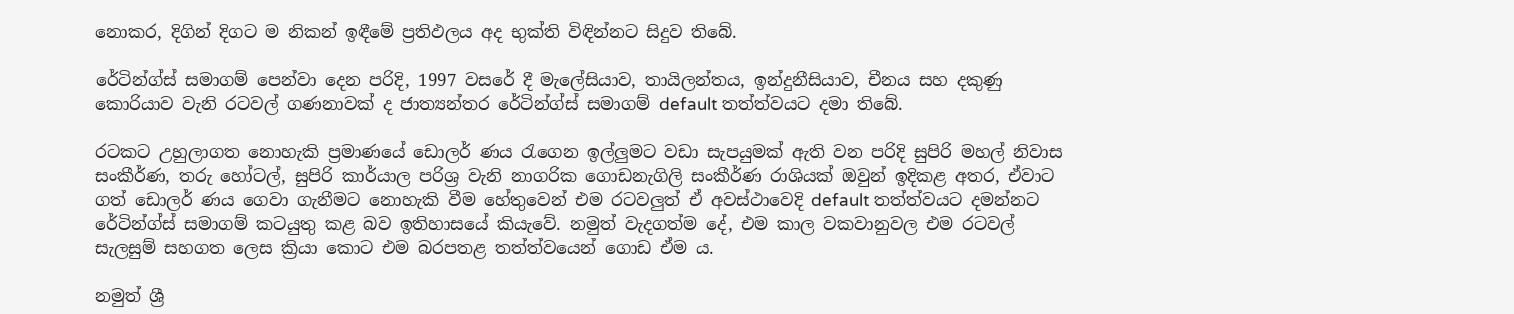නොකර, දිගින් දිගට ම නිකන් ඉඳීමේ ප්‍රතිඵලය අද භුක්ති විඳින්නට සිදුව තිබේ.

රේටින්ග්ස් සමාගම් පෙන්වා දෙන පරිදි, 1997 වසරේ දී මැලේසියාව, තායිලන්තය, ඉන්දුනීසියාව, චීනය සහ දකුණු කොරියාව වැනි රටවල් ගණනාවක් ද ජාත්‍යන්තර රේටින්ග්ස් සමාගම් default තත්ත්වයට දමා තිබේ.

රටකට උහුලාගත නොහැකි ප්‍රමාණයේ ඩොලර් ණය රැගෙන ඉල්ලුමට වඩා සැපයුමක් ඇති වන පරිදි සුපිරි මහල් නිවාස සංකීර්ණ, තරු හෝටල්, සුපිරි කාර්යාල පරිශ්‍ර වැනි නාගරික ගොඩනැගිලි සංකීර්ණ රාශියක් ඔවුන් ඉදිකළ අතර, ඒවාට ගත් ඩොලර් ණය ගෙවා ගැනීමට නොහැකි වීම හේතුවෙන් එම රටවලුත් ඒ අවස්ථාවෙදි default තත්ත්වයට දමන්නට රේටින්ග්ස් සමාගම් කටයුතු කළ බව ඉතිහාසයේ කියැවේ. නමුත් වැදගත්ම දේ, එම කාල වකවානුවල එම රටවල් සැලසුම් සහගත ලෙස ක්‍රියා කොට එම බරපතළ තත්ත්වයෙන් ගොඩ ඒම ය.

නමුත් ශ්‍රී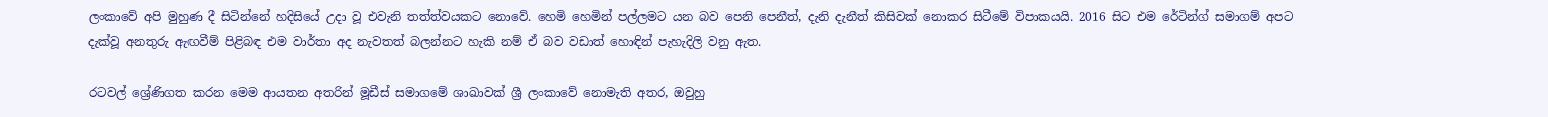ලංකාවේ අපි මුහුණ දී සිටින්නේ හදිසියේ උදා වූ එවැනි තත්ත්වයකට නොවේ. හෙමි හෙමින් පල්ලමට යන බව පෙනි පෙනීත්, දැනි දැනීත් කිසිවක් නොකර සිටීමේ විපාකයයි. 2016 සිට එම රේටින්ග් සමාගම් අපට දැක්වූ අනතුරු ඇඟවීම් පිළිබඳ එම වාර්තා අද නැවතත් බලන්නට හැකි නම් ඒ බව වඩාත් හොඳින් පැහැදිලි වනු ඇත.

රටවල් ශ්‍රේණිගත කරන මෙම ආයතන අතරින් මූඩීස් සමාගමේ ශාඛාවක් ශ්‍රී ලංකාවේ නොමැති අතර, ඔවුහු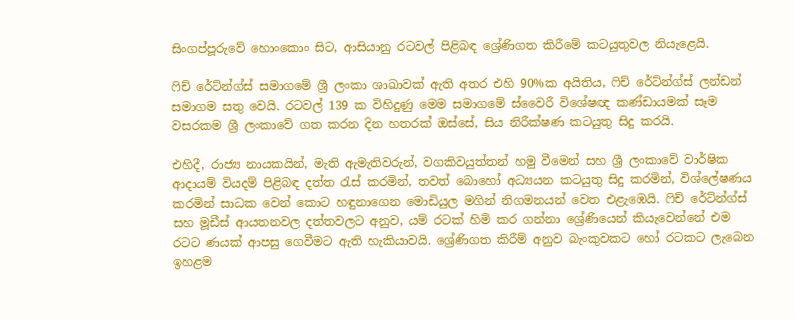සිංගප්පූරුවේ හොංකොං සිට, ආසියානු රටවල් පිළිබඳ ශ්‍රේණිගත කිරීමේ කටයුතුවල නියැළෙයි.

ෆිච් රේට්න්ග්ස් සමාගමේ ශ්‍රී ලංකා ශාඛාවක් ඇති අතර එහි 90%ක අයිතිය, ෆිච් රේට්න්ග්ස් ලන්ඩන් සමාගම සතු වෙයි. රටවල් 139 ක විහිදුණු මෙම සමාගමේ ස්වෛරී විශේෂඥ කණ්ඩායමක් සෑම වසරකම ශ්‍රී ලංකාවේ ගත කරන දින හතරක් ඔස්සේ, සිය නිරීක්ෂණ කටයුතු සිදු කරයි.

එහිදී, රාජ්‍ය නායකයින්, මැති ඇමැතිවරුන්, වගකිවයුත්තන් හමු වීමෙන් සහ ශ්‍රී ලංකාවේ වාර්ෂික ආදායම් වියදම් පිළිබඳ දත්ත රැස් කරමින්, තවත් බොහෝ අධ්‍යයන කටයුතු සිදු කරමින්, විශ්ලේෂණය කරමින් සාධක වෙන් කොට හඳුනාගෙන මොඩියුල මගින් නිගමනයන් වෙත එළැඹෙයි. ෆිච් රේට්න්ග්ස් සහ මූඩීස් ආයතනවල දත්තවලට අනුව, යම් රටක් හිමි කර ගන්නා ශ්‍රේණියෙන් කියැවෙන්නේ එම රටට ණයක් ආපසු ගෙවීමට ඇති හැකියාවයි. ශ්‍රේණිගත කිරීම් අනුව බැංකුවකට හෝ රටකට ලැබෙන ඉහළම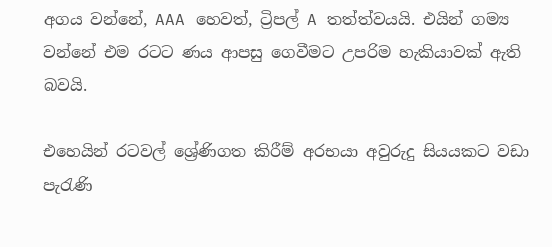අගය වන්නේ, AAA හෙවත්, ට්‍රිපල් A තත්ත්වයයි. එයින් ගම්‍ය වන්නේ එම රටට ණය ආපසු ගෙවීමට උපරිම හැකියාවක් ඇති බවයි.

එහෙයින් රටවල් ශ්‍රේණිගත කිරීම් අරභයා අවුරුදු සියයකට වඩා පැරැණි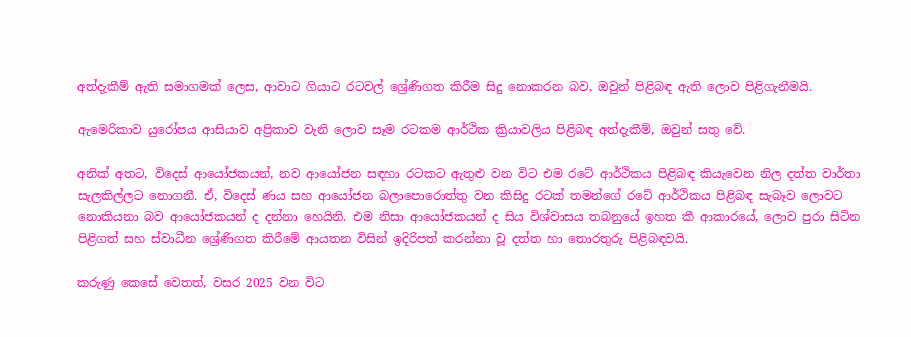අත්දැකීම් ඇති සමාගමක් ලෙස, ආවාට ගියාට රටවල් ශ්‍රේණිගත කිරීම සිදු නොකරන බව, ඔවුන් පිළිබඳ ඇති ලොව පිළිගැනීමයි.

ඇමෙරිකාව යුරෝපය ආසියාව අප්‍රිකාව වැනි ලොව සෑම රටකම ආර්ථික ක්‍රියාවලිය පිළිබඳ අත්දැකීම්, ඔවුන් සතු වේ.

අනික් අතට, විදෙස් ආයෝජකයන්, නව ආයෝජන සඳහා රටකට ඇතුළු වන විට එම රටේ ආර්ථිකය පිළිබඳ කියැවෙන නිල දත්ත වාර්තා සැලකිල්ලට නොගනී. ඒ, විදෙස් ණය සහ ආයෝජන බලාපොරොත්තු වන කිසිදු රටක් තමන්ගේ රටේ ආර්ථිකය පිළිබඳ සැබෑව ලොවට නොකියනා බව ආයෝජකයන් ද දන්නා හෙයිනි. එම නිසා ආයෝජකයන් ද සිය විශ්වාසය තබනුයේ ඉහත කී ආකාරයේ, ලොව පුරා සිටින පිළිගත් සහ ස්වාධීන ශ්‍රේණිගත කිරීමේ ආයතන විසින් ඉදිරිපත් කරන්නා වූ දත්ත හා තොරතුරු පිළිබඳවයි.

කරුණු කෙසේ වෙතත්, වසර 2025 වන විට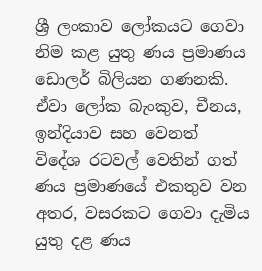ශ්‍රී ලංකාව ලෝකයට ගෙවා නිම කළ යුතු ණය ප්‍රමාණය ඩොලර් බිලියන ගණනකි. ඒවා ලෝක බැංකුව, චීනය, ඉන්දියාව සහ වෙනත් විදේශ රටවල් වෙතින් ගත් ණය ප්‍රමාණයේ එකතුව වන අතර, වසරකට ගෙවා දැමිය යුතු දළ ණය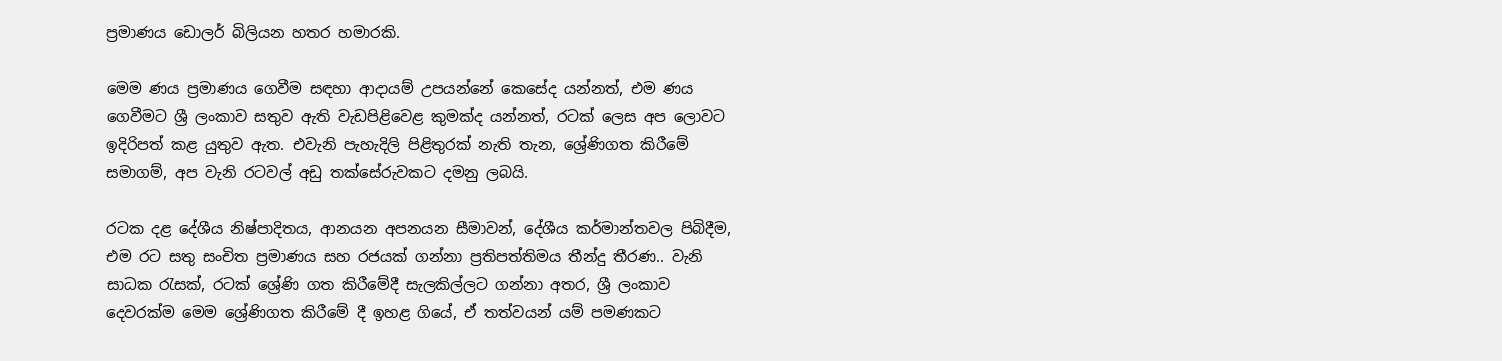ප්‍රමාණය ඩොලර් බිලියන හතර හමාරකි.

මෙම ණය ප්‍රමාණය ගෙවීම සඳහා ආදායම් උපයන්නේ කෙසේද යන්නත්, එම ණය ගෙවීමට ශ්‍රී ලංකාව සතුව ඇති වැඩපිළිවෙළ කුමක්ද යන්නත්, රටක් ලෙස අප ලොවට ඉදිරිපත් කළ යුතුව ඇත. එවැනි පැහැදිලි පිළිතුරක් නැති තැන, ශ්‍රේණිගත කිරීමේ සමාගම්, අප වැනි රටවල් අඩු තක්සේරුවකට දමනු ලබයි.

රටක දළ දේශීය නිෂ්පාදිතය, ආනයන අපනයන සීමාවන්, දේශීය කර්මාන්තවල පිබිදීම, එම රට සතු සංචිත ප්‍රමාණය සහ රජයක් ගන්නා ප්‍රතිපත්තිමය තීන්දු තීරණ.. වැනි සාධක රැසක්, රටක් ශ්‍රේණි ගත කිරීමේදී සැලකිල්ලට ගන්නා අතර, ශ්‍රී ලංකාව දෙවරක්ම මෙම ශ්‍රේණිගත කිරීමේ දී ඉහළ ගියේ, ඒ තත්වයන් යම් පමණකට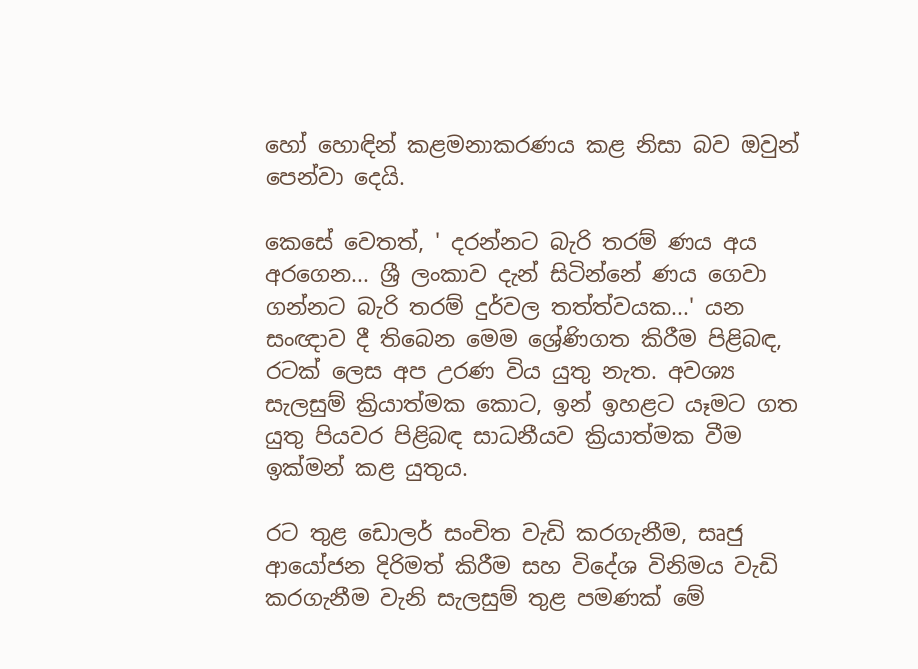හෝ හොඳින් කළමනාකරණය කළ නිසා බව ඔවුන් පෙන්වා දෙයි.

කෙසේ වෙතත්, ' දරන්නට බැරි තරම් ණය අය අරගෙන... ශ්‍රී ලංකාව දැන් සිටින්නේ ණය ගෙවා ගන්නට බැරි තරම් දුර්වල තත්ත්වයක...' යන සංඥාව දී තිබෙන මෙම ශ්‍රේණිගත කිරීම පිළිබඳ, රටක් ලෙස අප උරණ විය යුතු නැත. අවශ්‍ය සැලසුම් ක්‍රියාත්මක කොට, ඉන් ඉහළට යෑමට ගත යුතු පියවර පිළිබඳ සාධනීයව ක්‍රියාත්මක වීම ඉක්මන් කළ යුතුය.

රට තුළ ඩොලර් සංචිත වැඩි කරගැනීම, සෘජු ආයෝජන දිරිමත් කිරීම සහ විදේශ විනිමය වැඩි කරගැනීම වැනි සැලසුම් තුළ පමණක් මේ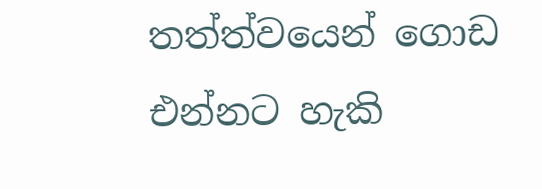තත්ත්වයෙන් ගොඩ එන්නට හැකි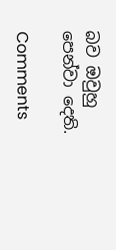බව ඔවුහු පෙන්වා දෙති.

Comments